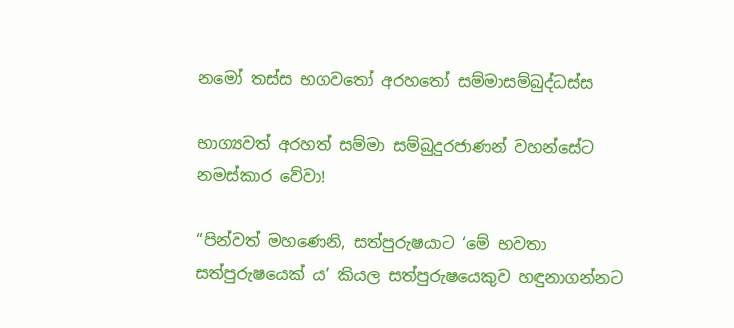නමෝ තස්ස භගවතෝ අරහතෝ සම්මාසම්බුද්ධස්ස

භාග්‍යවත් අරහත් සම්මා සම්බුදුරජාණන් වහන්සේට නමස්කාර වේවා!

“පින්වත් මහණෙනි, සත්පුරුෂයාට ‘මේ භවතා සත්පුරුෂයෙක් ය’ කියල සත්පුරුෂයෙකුව හඳුනාගන්නට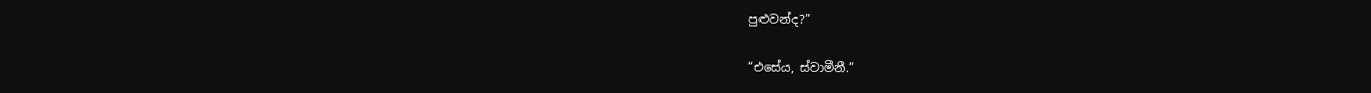පුළුවන්ද?”

“එසේය, ස්වාමීනී.”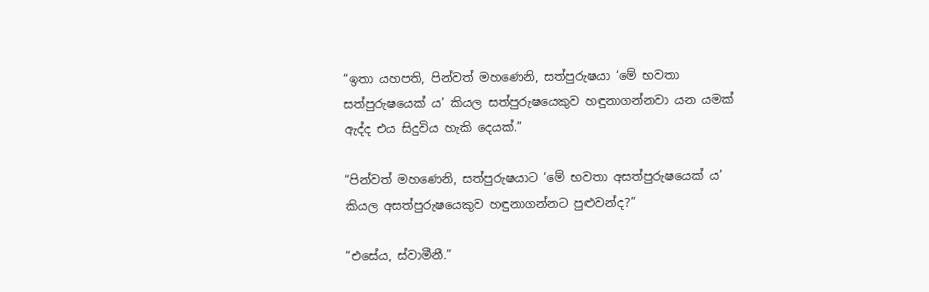“ඉතා යහපති, පින්වත් මහණෙනි, සත්පුරුෂයා ‘මේ භවතා සත්පුරුෂයෙක් ය’ කියල සත්පුරුෂයෙකුව හඳුනාගන්නවා යන යමක් ඇද්ද එය සිදුවිය හැකි දෙයක්.”

“පින්වත් මහණෙනි, සත්පුරුෂයාට ‘මේ භවතා අසත්පුරුෂයෙක් ය’ කියල අසත්පුරුෂයෙකුව හඳුනාගන්නට පුළුවන්ද?”

“එසේය, ස්වාමීනී.”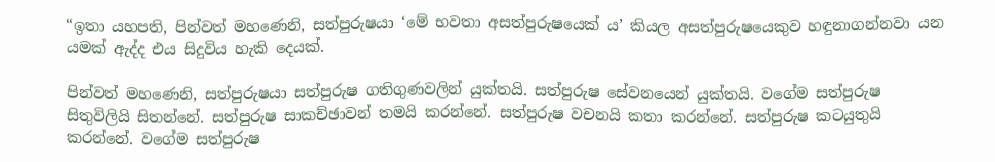“ඉතා යහපති, පින්වත් මහණෙනි, සත්පුරුෂයා ‘මේ භවතා අසත්පුරුෂයෙක් ය’ කියල අසත්පුරුෂයෙකුව හඳුනාගන්නවා යන යමක් ඇද්ද එය සිදුවිය හැකි දෙයක්.

පින්වත් මහණෙනි, සත්පුරුෂයා සත්පුරුෂ ගතිගුණවලින් යුක්තයි. සත්පුරුෂ සේවනයෙන් යුක්තයි. වගේම සත්පුරුෂ සිතුවිලියි සිතන්නේ. සත්පුරුෂ සාකච්ඡාවන් තමයි කරන්නේ. සත්පුරුෂ වචනයි කතා කරන්නේ. සත්පුරුෂ කටයුතුයි කරන්නේ. වගේම සත්පුරුෂ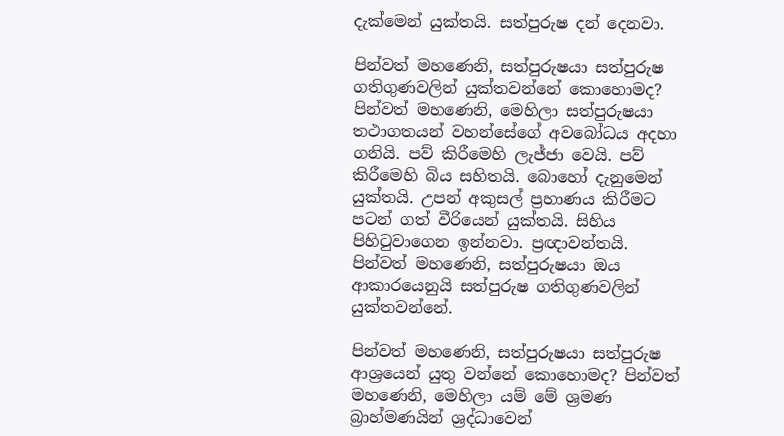දැක්මෙන් යුක්තයි. සත්පුරුෂ දන් දෙනවා.

පින්වත් මහණෙනි, සත්පුරුෂයා සත්පුරුෂ ගතිගුණවලින් යුක්තවන්නේ කොහොමද? පින්වත් මහණෙනි, මෙහිලා සත්පුරුෂයා තථාගතයන් වහන්සේගේ අවබෝධය අදහා ගනියි. පව් කිරීමෙහි ලැජ්ජා වෙයි. පව් කිරීමෙහි බිය සහිතයි. බොහෝ දැනුමෙන් යුක්තයි. උපන් අකුසල් ප්‍රහාණය කිරීමට පටන් ගත් වීරියෙන් යුක්තයි. සිහිය පිහිටුවාගෙන ඉන්නවා. ප්‍රඥාවන්තයි. පින්වත් මහණෙනි, සත්පුරුෂයා ඔය ආකාරයෙනුයි සත්පුරුෂ ගතිගුණවලින් යුක්තවන්නේ.

පින්වත් මහණෙනි, සත්පුරුෂයා සත්පුරුෂ ආශ්‍රයෙන් යුතු වන්නේ කොහොමද? පින්වත් මහණෙනි, මෙහිලා යම් මේ ශ්‍රමණ බ්‍රාහ්මණයින් ශ්‍රද්ධාවෙන්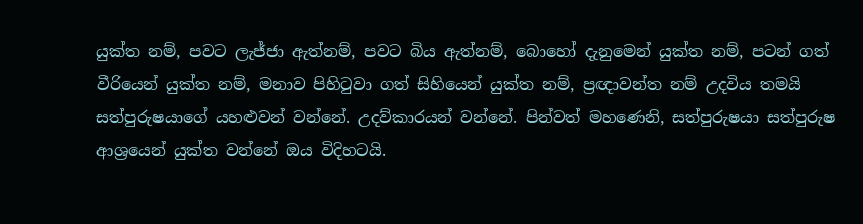යුක්ත නම්, පවට ලැජ්ජා ඇත්නම්, පවට බිය ඇත්නම්, බොහෝ දැනුමෙන් යුක්ත නම්, පටන් ගත් වීරියෙන් යුක්ත නම්, මනාව පිහිටුවා ගත් සිහියෙන් යුක්ත නම්, ප්‍රඥාවන්ත නම් උදවිය තමයි සත්පුරුෂයාගේ යහළුවන් වන්නේ. උදව්කාරයන් වන්නේ. පින්වත් මහණෙනි, සත්පුරුෂයා සත්පුරුෂ ආශ්‍රයෙන් යුක්ත වන්නේ ඔය විදිහටයි.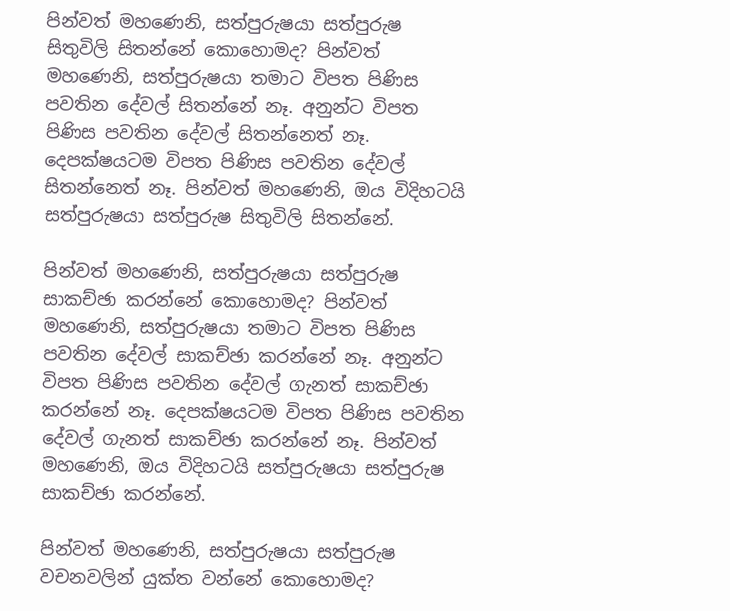පින්වත් මහණෙනි, සත්පුරුෂයා සත්පුරුෂ සිතුවිලි සිතන්නේ කොහොමද? පින්වත් මහණෙනි, සත්පුරුෂයා තමාට විපත පිණිස පවතින දේවල් සිතන්නේ නෑ. අනුන්ට විපත පිණිස පවතින දේවල් සිතන්නෙත් නෑ. දෙපක්ෂයටම විපත පිණිස පවතින දේවල් සිතන්නෙත් නෑ. පින්වත් මහණෙනි, ඔය විදිහටයි සත්පුරුෂයා සත්පුරුෂ සිතුවිලි සිතන්නේ.

පින්වත් මහණෙනි, සත්පුරුෂයා සත්පුරුෂ සාකච්ඡා කරන්නේ කොහොමද? පින්වත් මහණෙනි, සත්පුරුෂයා තමාට විපත පිණිස පවතින දේවල් සාකච්ඡා කරන්නේ නෑ. අනුන්ට විපත පිණිස පවතින දේවල් ගැනත් සාකච්ඡා කරන්නේ නෑ. දෙපක්ෂයටම විපත පිණිස පවතින දේවල් ගැනත් සාකච්ඡා කරන්නේ නෑ. පින්වත් මහණෙනි, ඔය විදිහටයි සත්පුරුෂයා සත්පුරුෂ සාකච්ඡා කරන්නේ.

පින්වත් මහණෙනි, සත්පුරුෂයා සත්පුරුෂ වචනවලින් යුක්ත වන්නේ කොහොමද?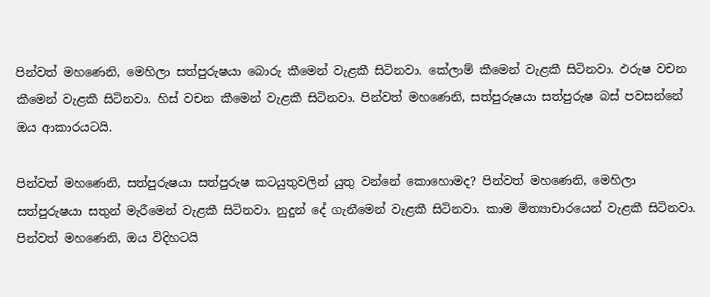පින්වත් මහණෙනි, මෙහිලා සත්පුරුෂයා බොරු කීමෙන් වැළකී සිටිනවා. කේලාම් කීමෙන් වැළකී සිටිනවා. ඵරුෂ වචන කීමෙන් වැළකී සිටිනවා. හිස් වචන කීමෙන් වැළකී සිටිනවා. පින්වත් මහණෙනි, සත්පුරුෂයා සත්පුරුෂ බස් පවසන්නේ ඔය ආකාරයටයි.

පින්වත් මහණෙනි, සත්පුරුෂයා සත්පුරුෂ කටයුතුවලින් යුතු වන්නේ කොහොමද? පින්වත් මහණෙනි, මෙහිලා සත්පුරුෂයා සතුන් මැරීමෙන් වැළකී සිටිනවා. නුදුන් දේ ගැනීමෙන් වැළකී සිටිනවා. කාම මිත්‍යාචාරයෙන් වැළකී සිටිනවා. පින්වත් මහණෙනි, ඔය විදිහටයි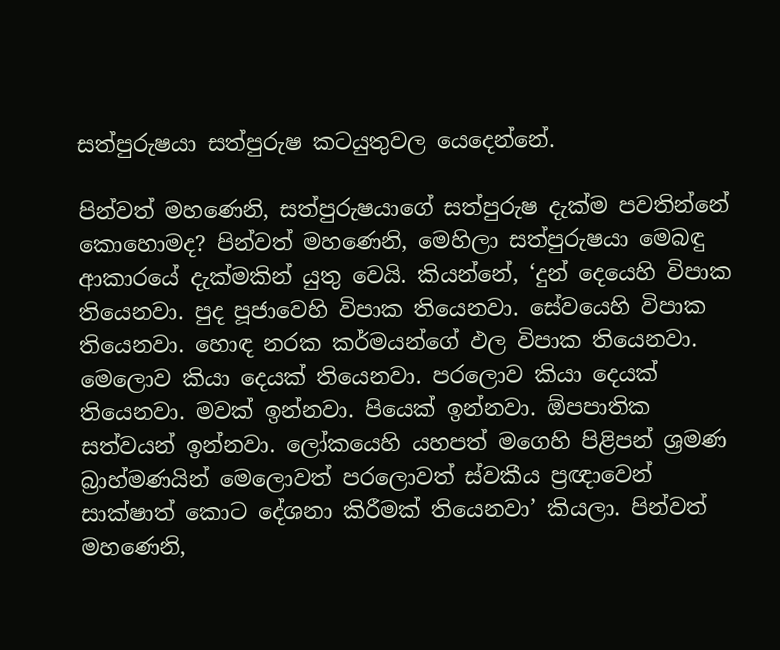සත්පුරුෂයා සත්පුරුෂ කටයුතුවල යෙදෙන්නේ.

පින්වත් මහණෙනි, සත්පුරුෂයාගේ සත්පුරුෂ දැක්ම පවතින්නේ කොහොමද? පින්වත් මහණෙනි, මෙහිලා සත්පුරුෂයා මෙබඳු ආකාරයේ දැක්මකින් යුතු වෙයි. කියන්නේ, ‘දුන් දෙයෙහි විපාක තියෙනවා. පුද පූජාවෙහි විපාක තියෙනවා. සේවයෙහි විපාක තියෙනවා. හොඳ නරක කර්මයන්ගේ ඵල විපාක තියෙනවා. මෙලොව කියා දෙයක් තියෙනවා. පරලොව කියා දෙයක් තියෙනවා. මවක් ඉන්නවා. පියෙක් ඉන්නවා. ඕපපාතික සත්වයන් ඉන්නවා. ලෝකයෙහි යහපත් මගෙහි පිළිපන් ශ්‍රමණ බ්‍රාහ්මණයින් මෙලොවත් පරලොවත් ස්වකීය ප්‍රඥාවෙන් සාක්ෂාත් කොට දේශනා කිරීමක් තියෙනවා’ කියලා. පින්වත් මහණෙනි,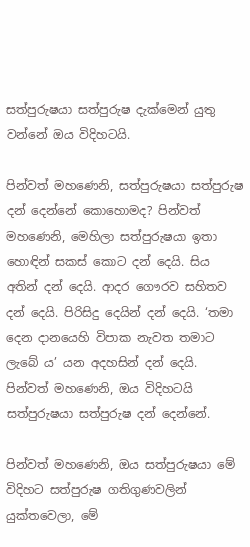සත්පුරුෂයා සත්පුරුෂ දැක්මෙන් යුතු වන්නේ ඔය විදිහටයි.

පින්වත් මහණෙනි, සත්පුරුෂයා සත්පුරුෂ දන් දෙන්නේ කොහොමද? පින්වත් මහණෙනි, මෙහිලා සත්පුරුෂයා ඉතා හොඳින් සකස් කොට දන් දෙයි. සිය අතින් දන් දෙයි. ආදර ගෞරව සහිතව දන් දෙයි. පිරිසිදු දෙයින් දන් දෙයි. ‘තමා දෙන දානයෙහි විපාක නැවත තමාට ලැබේ ය’ යන අදහසින් දන් දෙයි. පින්වත් මහණෙනි, ඔය විදිහටයි සත්පුරුෂයා සත්පුරුෂ දන් දෙන්නේ.

පින්වත් මහණෙනි, ඔය සත්පුරුෂයා මේ විදිහට සත්පුරුෂ ගතිගුණවලින් යුක්තවෙලා, මේ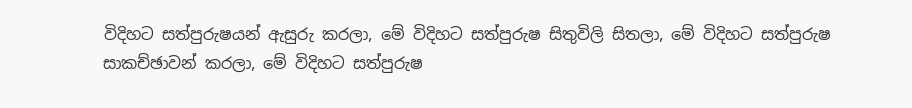විදිහට සත්පුරුෂයන් ඇසුරු කරලා, මේ විදිහට සත්පුරුෂ සිතුවිලි සිතලා, මේ විදිහට සත්පුරුෂ සාකච්ඡාවන් කරලා, මේ විදිහට සත්පුරුෂ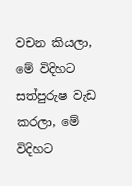වචන කියලා, මේ විදිහට සත්පුරුෂ වැඩ කරලා, මේ විදිහට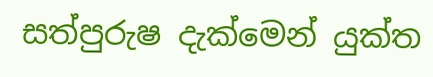සත්පුරුෂ දැක්මෙන් යුක්ත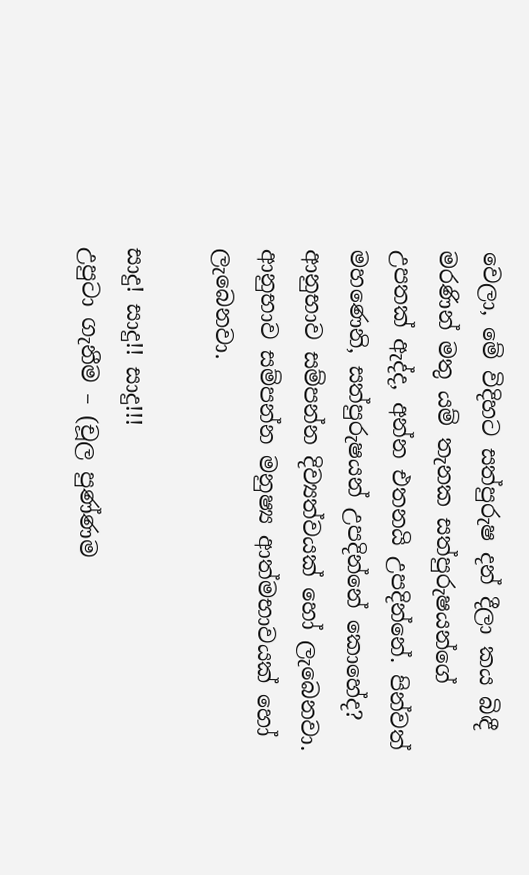වෙලා, මේ විදිහට සත්පුරුෂ දන් දීලා කය බිඳී මරණින් මතු යම් තැනක සත්පුරුෂයන්ගේ උපතක් ඇද්ද, අන්න එතනයි උපදින්නේ. පින්වත් මහණෙනි, සත්පුරුෂයන් උපදින්නේ කොහේද? ආනුභාව සම්පන්න දිව්‍යත්වයක් හෝ ලැබෙනවා. ආනුභාව සම්පන්න මනුෂ්‍ය ආත්මභාවයක් හෝ ලැබෙනවා.

සාදු! සාදු!! සාදු!!!
උපුටා ගැනීම – (චූල පුණ්ණම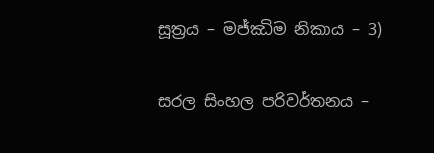සූත්‍රය – මජ්ඣිම නිකාය – 3)

සරල සිංහල පරිවර්තනය –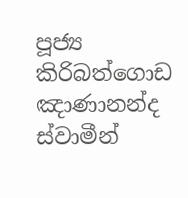පූජ්‍ය කිරිබත්ගොඩ ඤාණානන්ද ස්වාමීන්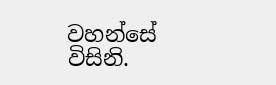වහන්සේ විසිනි.